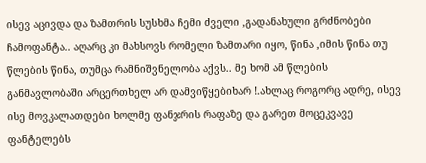ისევ აცივდა და ზამთრის სუსხმა ჩემი ძველი ,გადანახული გრძნობები ჩამოფანტა.. აღარც კი მახსოვს რომელი ზამთარი იყო, წინა ,იმის წინა თუ წლების წინა, თუმცა რამნიშვნელობა აქვს.. მე ხომ ამ წლების განმავლობაში არცერთხელ არ დამვიწყებიხარ !.ახლაც როგორც ადრე, ისევ ისე მოვკალათდები ხოლმე ფანჯრის რაფაზე და გარეთ მოცეკვავე ფანტელებს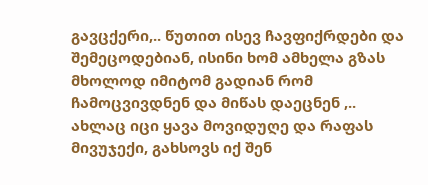გავცქერი,.. წუთით ისევ ჩავფიქრდები და შემეცოდებიან, ისინი ხომ ამხელა გზას მხოლოდ იმიტომ გადიან რომ ჩამოცვივდნენ და მიწას დაეცნენ ,.. ახლაც იცი ყავა მოვიდუღე და რაფას მივუჯექი, გახსოვს იქ შენ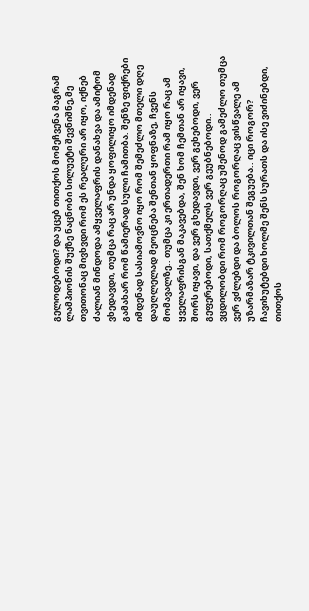გელოდებოდი? და უცებ თითქოს მომეჩვენა მაგრამ ლამპიონის შუქზე ნაცნობი სილუეტი შევნიშნე,მე თვითონაც მივხვდი რომ ეს რეალური არ იყო, იქნებ ძალიან მინდოდა ამყველაფრის დანახვა და ამიტომ ვხედავდი, თუმცა რაც არ უნდა ყოფილიყო იმდენად გამახარ რომ წამიერად სული ჩამითბა. შენზე ფიქრები იმდენად სასიამოვნო იყო რომ შემეძლო მთელი დღე დაუღლელად მეოცნება შენთან ყოფნაზე, ჩვენს მომავალზე.. თუმცა კი ერთადერთი რამ იყო რაც ამ ყველაფრისგან მაკავებდა, შენ ხომ ჩემთან არ იყავი, შორს იყავი, და ვერ გხედავდი, ვერ გეხებოდი, ვერ გეფერებოდი, სათქმელს ვერ გეუბნებოდი.. ვცდილობდი რომ როგორღაც უშენოდ გამეძლო თუმცა ვერ ვძლებდი და ბოლოს როგორღაც ვისწვალე ამ უზარმაზარ ტკივილთან შეგუება.. იცი როგორ? ჩავიხუტებდი ხოლმე შენს სურათს და ისე ვიძინებდი, თითქოს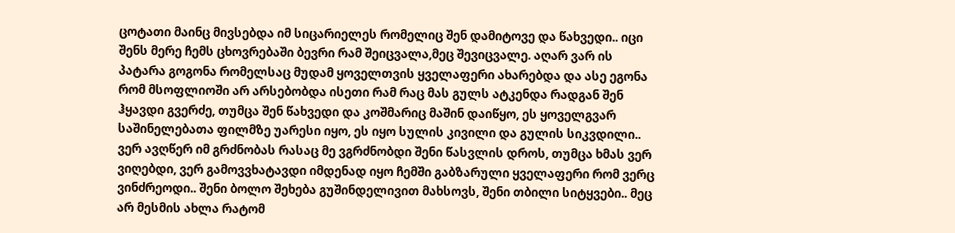ცოტათი მაინც მივსებდა იმ სიცარიელეს რომელიც შენ დამიტოვე და წახვედი.. იცი შენს მერე ჩემს ცხოვრებაში ბევრი რამ შეიცვალა,მეც შევიცვალე. აღარ ვარ ის პატარა გოგონა რომელსაც მუდამ ყოველთვის ყველაფერი ახარებდა და ასე ეგონა რომ მსოფლიოში არ არსებობდა ისეთი რამ რაც მას გულს ატკენდა რადგან შენ ჰყავდი გვერძე, თუმცა შენ წახვედი და კოშმარიც მაშინ დაიწყო, ეს ყოველგვარ საშინელებათა ფილმზე უარესი იყო, ეს იყო სულის კივილი და გულის სიკვდილი.. ვერ ავღწერ იმ გრძნობას რასაც მე ვგრძნობდი შენი წასვლის დროს, თუმცა ხმას ვერ ვიღებდი, ვერ გამოვვხატავდი იმდენად იყო ჩემში გაბზარული ყველაფერი რომ ვერც ვინძრეოდი.. შენი ბოლო შეხება გუშინდელივით მახსოვს, შენი თბილი სიტყვები.. მეც არ მესმის ახლა რატომ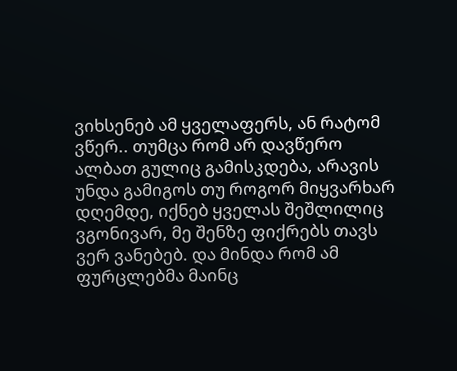ვიხსენებ ამ ყველაფერს, ან რატომ ვწერ.. თუმცა რომ არ დავწერო ალბათ გულიც გამისკდება, არავის უნდა გამიგოს თუ როგორ მიყვარხარ დღემდე, იქნებ ყველას შეშლილიც ვგონივარ, მე შენზე ფიქრებს თავს ვერ ვანებებ. და მინდა რომ ამ ფურცლებმა მაინც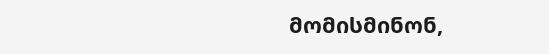მომისმინონ,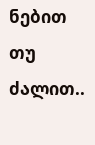ნებით თუ ძალით..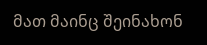მათ მაინც შეინახონ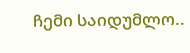ჩემი საიდუმლო..